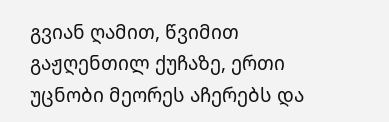გვიან ღამით, წვიმით გაჟღენთილ ქუჩაზე, ერთი უცნობი მეორეს აჩერებს და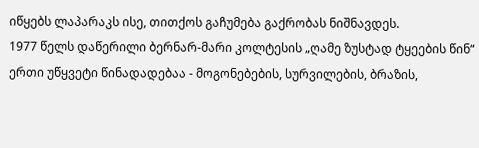იწყებს ლაპარაკს ისე, თითქოს გაჩუმება გაქრობას ნიშნავდეს.
1977 წელს დაწერილი ბერნარ-მარი კოლტესის „ღამე ზუსტად ტყეების წინ“ ერთი უწყვეტი წინადადებაა - მოგონებების, სურვილების, ბრაზის,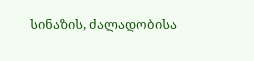სინაზის, ძალადობისა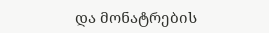და მონატრების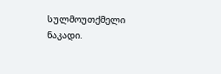სულმოუთქმელი ნაკადი.